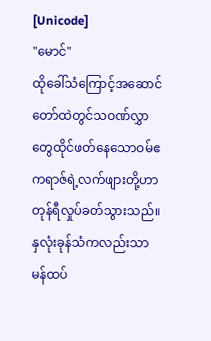[Unicode]
"မောင်"
ထိုခေါ်သံကြောင့်အဆောင်တော်ထဲတွင်သဝဏ်လွှာတွေထိုင်ဖတ်နေသောဝမ်ဧကရာဇ်ရဲ့လက်ဖျားတို့ဟာ တုန်ရီလှုပ်ခတ်သွားသည်။နှလုံးခုန်သံကလည်းသာမန်ထပ်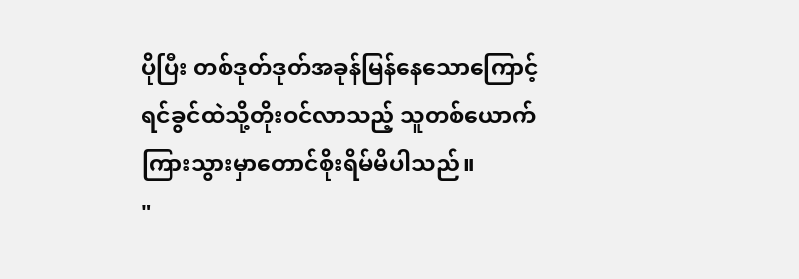ပိုပြီး တစ်ဒုတ်ဒုတ်အခုန်မြန်နေသောကြောင့် ရင်ခွင်ထဲသို့တိုးဝင်လာသည့် သူတစ်ယောက် ကြားသွားမှာတောင်စိုးရိမ်မိပါသည်။
"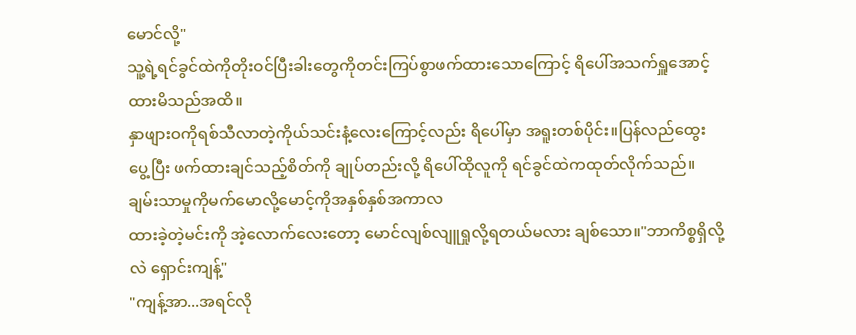မောင်လို့"
သူ့ရဲ့ရင်ခွင်ထဲကိုတိုးဝင်ပြီးခါးတွေကိုတင်းကြပ်စွာဖက်ထားသောကြောင့် ရိပေါ်အသက်ရှူအောင့်ထားမိသည်အထိ။
နှာဖျားဝကိုရစ်သီလာတဲ့ကိုယ်သင်းနံ့လေးကြောင့်လည်း ရိပေါ်မှာ အရူးတစ်ပိုင်း။ပြန်လည်ထွေးပွေ့ပြီး ဖက်ထားချင်သည့်စိတ်ကို ချုပ်တည်းလို့ ရိပေါ်ထိုလူကို ရင်ခွင်ထဲကထုတ်လိုက်သည်။
ချမ်းသာမှုကိုမက်မောလို့မောင့်ကိုအနှစ်နှစ်အကာလ
ထားခဲ့တဲ့မင်းကို အဲ့လောက်လေးတော့ မောင်လျစ်လျူရှုလို့ရတယ်မလား ချစ်သော။"ဘာကိစ္စရှိလို့လဲ ရှောင်းကျန့်"
"ကျန့်အာ...အရင်လို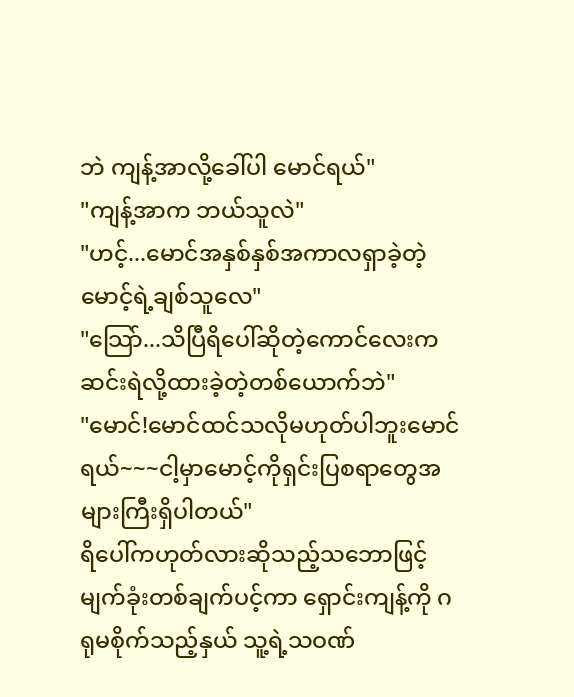ဘဲ ကျန့်အာလို့ခေါ်ပါ မောင်ရယ်"
"ကျန့်အာက ဘယ်သူလဲ"
"ဟင့်...မောင်အနှစ်နှစ်အကာလရှာခဲ့တဲ့မောင့်ရဲ့ချစ်သူလေ"
"သြော်...သိပြီရိပေါ်ဆိုတဲ့ကောင်လေးကဆင်းရဲလို့ထားခဲ့တဲ့တစ်ယောက်ဘဲ"
"မောင်!မောင်ထင်သလိုမဟုတ်ပါဘူးမောင်ရယ်~~~ငါ့မှာမောင့်ကိုရှင်းပြစရာတွေအများကြီးရှိပါတယ်"
ရိပေါ်ကဟုတ်လားဆိုသည့်သဘောဖြင့်မျက်ခုံးတစ်ချက်ပင့်ကာ ရှောင်းကျန့်ကို ဂရုမစိုက်သည့်နှယ် သူ့ရဲ့သဝဏ်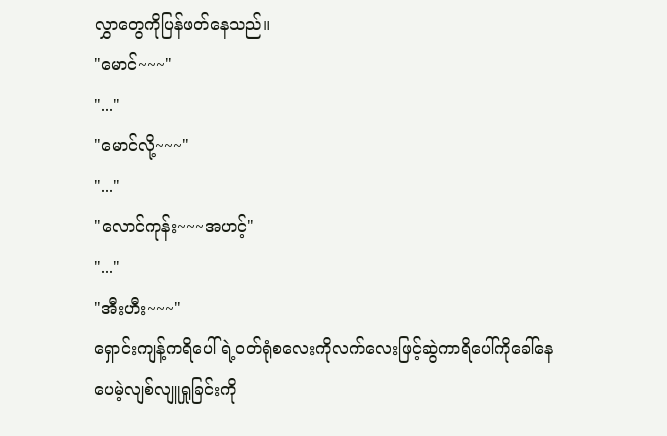လွှာတွေကိုပြန်ဖတ်နေသည်။
"မောင်~~~"
"..."
"မောင်လို့~~~"
"..."
"လောင်ကုန်း~~~အဟင့်"
"..."
"အီးဟီး~~~"
ရှောင်းကျန့်ကရိပေါ်ရဲ့ဝတ်ရုံစလေးကိုလက်လေးဖြင့်ဆွဲကာရိပေါ်ကိုခေါ်နေပေမဲ့လျစ်လျူရှုခြင်းကို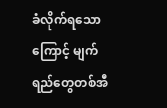ခံလိုက်ရသောကြောင့် မျက်ရည်တွေတစ်အီ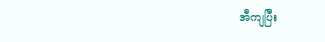အီကျပြီး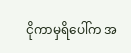ငိုကာမှရိပေါ်က အ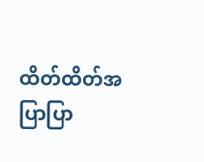ထိတ်ထိတ်အပြာပြာ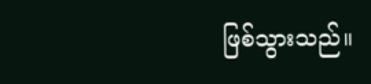ဖြစ်သွားသည်။